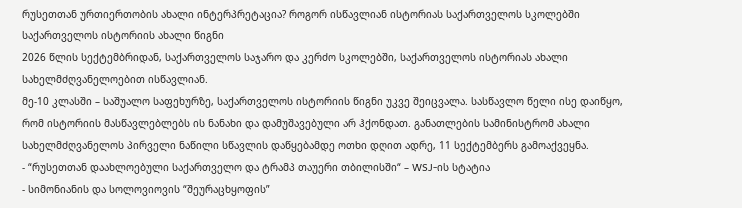რუსეთთან ურთიერთობის ახალი ინტერპრეტაცია? როგორ ისწავლიან ისტორიას საქართველოს სკოლებში
საქართველოს ისტორიის ახალი წიგნი
2026 წლის სექტემბრიდან, საქართველოს საჯარო და კერძო სკოლებში, საქართველოს ისტორიას ახალი სახელმძღვანელოებით ისწავლიან.
მე-10 კლასში – საშუალო საფეხურზე, საქართველოს ისტორიის წიგნი უკვე შეიცვალა. სასწავლო წელი ისე დაიწყო, რომ ისტორიის მასწავლებლებს ის ნანახი და დამუშავებული არ ჰქონდათ. განათლების სამინისტრომ ახალი სახელმძღვანელოს პირველი ნაწილი სწავლის დაწყებამდე ოთხი დღით ადრე, 11 სექტემბერს გამოაქვეყნა.
- “რუსეთთან დაახლოებული საქართველო და ტრამპ თაუერი თბილისში“ – WSJ-ის სტატია
- სიმონიანის და სოლოვიოვის “შეურაცხყოფის”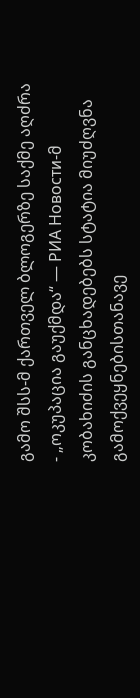გამო შსს-მ ქართველ ბლოგერზე საქმე აღძრა
- „ოკუპაცია გაუქმდა“ — РИА Новости-მ კობახიძის განცხადებებს სტატია მიუძღვნა
გამოქვეყნებისთანავე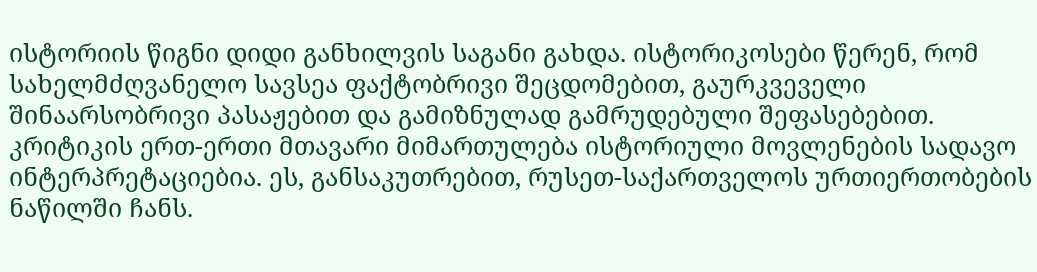ისტორიის წიგნი დიდი განხილვის საგანი გახდა. ისტორიკოსები წერენ, რომ სახელმძღვანელო სავსეა ფაქტობრივი შეცდომებით, გაურკვეველი შინაარსობრივი პასაჟებით და გამიზნულად გამრუდებული შეფასებებით.
კრიტიკის ერთ-ერთი მთავარი მიმართულება ისტორიული მოვლენების სადავო ინტერპრეტაციებია. ეს, განსაკუთრებით, რუსეთ-საქართველოს ურთიერთობების ნაწილში ჩანს.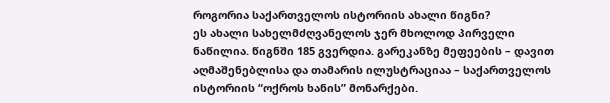როგორია საქართველოს ისტორიის ახალი წიგნი?
ეს ახალი სახელმძღვანელოს ჯერ მხოლოდ პირველი ნაწილია. წიგნში 185 გვერდია. გარეკანზე მეფეების – დავით აღმაშენებლისა და თამარის ილუსტრაციაა – საქართველოს ისტორიის “ოქროს ხანის” მონარქები.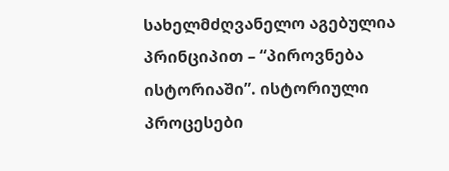სახელმძღვანელო აგებულია პრინციპით – “პიროვნება ისტორიაში”. ისტორიული პროცესები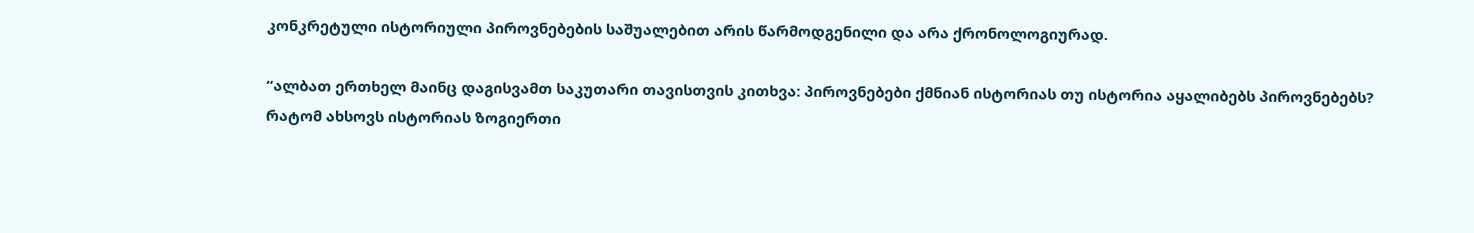კონკრეტული ისტორიული პიროვნებების საშუალებით არის წარმოდგენილი და არა ქრონოლოგიურად.

“ალბათ ერთხელ მაინც დაგისვამთ საკუთარი თავისთვის კითხვა: პიროვნებები ქმნიან ისტორიას თუ ისტორია აყალიბებს პიროვნებებს?
რატომ ახსოვს ისტორიას ზოგიერთი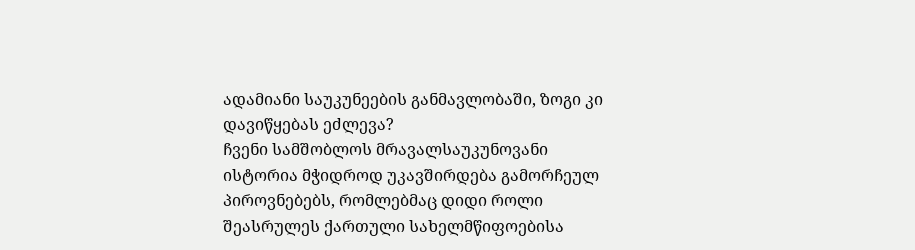ადამიანი საუკუნეების განმავლობაში, ზოგი კი დავიწყებას ეძლევა?
ჩვენი სამშობლოს მრავალსაუკუნოვანი ისტორია მჭიდროდ უკავშირდება გამორჩეულ პიროვნებებს, რომლებმაც დიდი როლი შეასრულეს ქართული სახელმწიფოებისა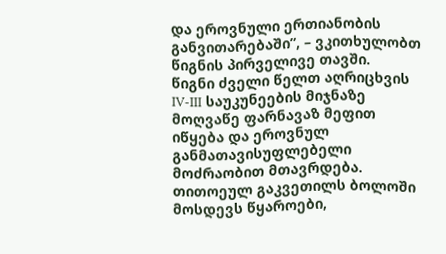და ეროვნული ერთიანობის განვითარებაში”, – ვკითხულობთ წიგნის პირველივე თავში.
წიგნი ძველი წელთ აღრიცხვის IV-III საუკუნეების მიჯნაზე მოღვაწე ფარნავაზ მეფით იწყება და ეროვნულ განმათავისუფლებელი მოძრაობით მთავრდება.
თითოეულ გაკვეთილს ბოლოში მოსდევს წყაროები,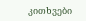კითხვები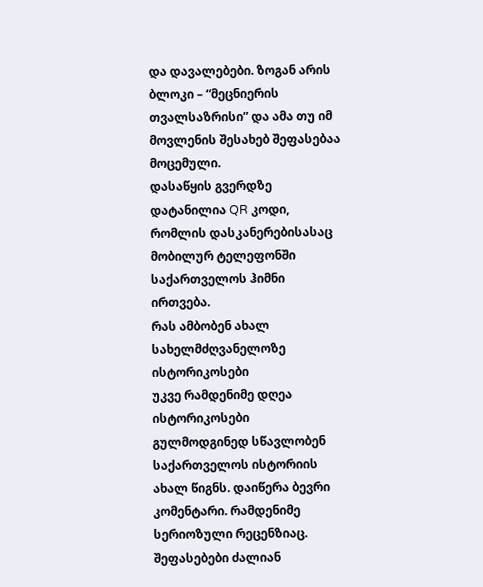და დავალებები. ზოგან არის ბლოკი – “მეცნიერის თვალსაზრისი” და ამა თუ იმ მოვლენის შესახებ შეფასებაა მოცემული.
დასაწყის გვერდზე დატანილია QR კოდი, რომლის დასკანერებისასაც მობილურ ტელეფონში საქართველოს ჰიმნი ირთვება.
რას ამბობენ ახალ სახელმძღვანელოზე ისტორიკოსები
უკვე რამდენიმე დღეა ისტორიკოსები გულმოდგინედ სწავლობენ საქართველოს ისტორიის ახალ წიგნს. დაიწერა ბევრი კომენტარი. რამდენიმე სერიოზული რეცენზიაც. შეფასებები ძალიან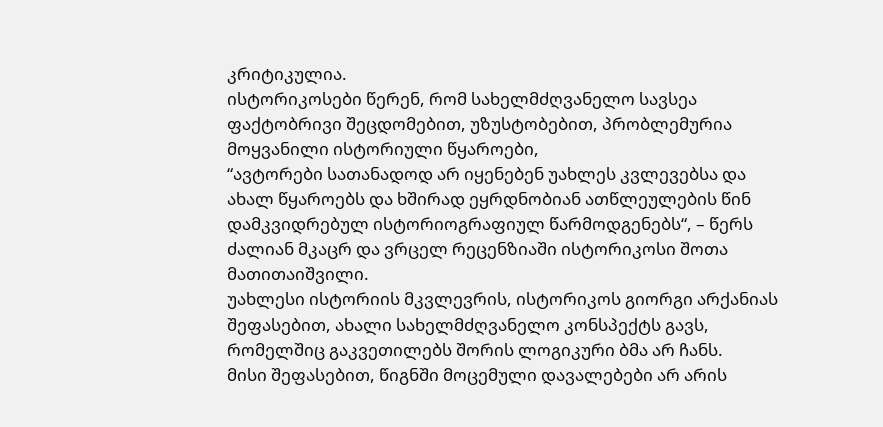კრიტიკულია.
ისტორიკოსები წერენ, რომ სახელმძღვანელო სავსეა ფაქტობრივი შეცდომებით, უზუსტობებით, პრობლემურია მოყვანილი ისტორიული წყაროები,
“ავტორები სათანადოდ არ იყენებენ უახლეს კვლევებსა და ახალ წყაროებს და ხშირად ეყრდნობიან ათწლეულების წინ დამკვიდრებულ ისტორიოგრაფიულ წარმოდგენებს“, – წერს ძალიან მკაცრ და ვრცელ რეცენზიაში ისტორიკოსი შოთა მათითაიშვილი.
უახლესი ისტორიის მკვლევრის, ისტორიკოს გიორგი არქანიას შეფასებით, ახალი სახელმძღვანელო კონსპექტს გავს, რომელშიც გაკვეთილებს შორის ლოგიკური ბმა არ ჩანს.
მისი შეფასებით, წიგნში მოცემული დავალებები არ არის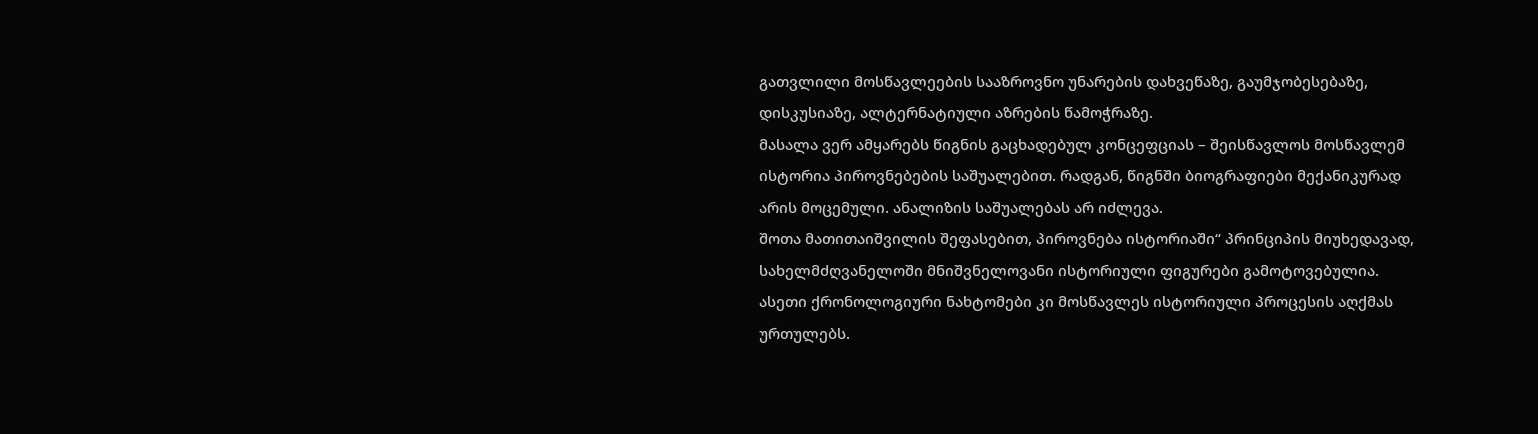გათვლილი მოსწავლეების სააზროვნო უნარების დახვეწაზე, გაუმჯობესებაზე, დისკუსიაზე, ალტერნატიული აზრების წამოჭრაზე.
მასალა ვერ ამყარებს წიგნის გაცხადებულ კონცეფციას – შეისწავლოს მოსწავლემ ისტორია პიროვნებების საშუალებით. რადგან, წიგნში ბიოგრაფიები მექანიკურად არის მოცემული. ანალიზის საშუალებას არ იძლევა.
შოთა მათითაიშვილის შეფასებით, პიროვნება ისტორიაში“ პრინციპის მიუხედავად, სახელმძღვანელოში მნიშვნელოვანი ისტორიული ფიგურები გამოტოვებულია. ასეთი ქრონოლოგიური ნახტომები კი მოსწავლეს ისტორიული პროცესის აღქმას ურთულებს.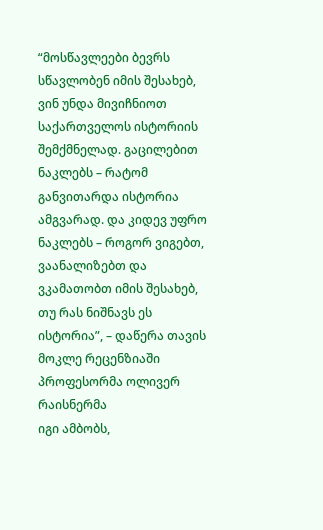“მოსწავლეები ბევრს სწავლობენ იმის შესახებ, ვინ უნდა მივიჩნიოთ საქართველოს ისტორიის შემქმნელად. გაცილებით ნაკლებს – რატომ განვითარდა ისტორია ამგვარად. და კიდევ უფრო ნაკლებს – როგორ ვიგებთ, ვაანალიზებთ და ვკამათობთ იმის შესახებ, თუ რას ნიშნავს ეს ისტორია”, – დაწერა თავის მოკლე რეცენზიაში პროფესორმა ოლივერ რაისნერმა
იგი ამბობს,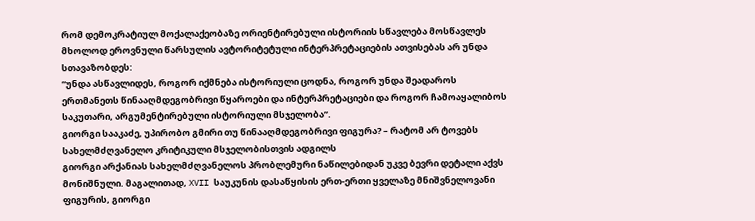რომ დემოკრატიულ მოქალაქეობაზე ორიენტირებული ისტორიის სწავლება მოსწავლეს მხოლოდ ეროვნული წარსულის ავტორიტეტული ინტერპრეტაციების ათვისებას არ უნდა სთავაზობდეს:
“უნდა ასწავლიდეს, როგორ იქმნება ისტორიული ცოდნა, როგორ უნდა შეადაროს ერთმანეთს წინააღმდეგობრივი წყაროები და ინტერპრეტაციები და როგორ ჩამოაყალიბოს საკუთარი, არგუმენტირებული ისტორიული მსჯელობა”.
გიორგი სააკაძე, უპირობო გმირი თუ წინააღმდეგობრივი ფიგურა? – რატომ არ ტოვებს სახელმძღვანელო კრიტიკული მსჯელობისთვის ადგილს
გიორგი არქანიას სახელმძღვანელოს პრობლემური ნაწილებიდან უკვე ბევრი დეტალი აქვს მონიშნული. მაგალითად, XVII საუკუნის დასაწყისის ერთ-ერთი ყველაზე მნიშვნელოვანი ფიგურის, გიორგი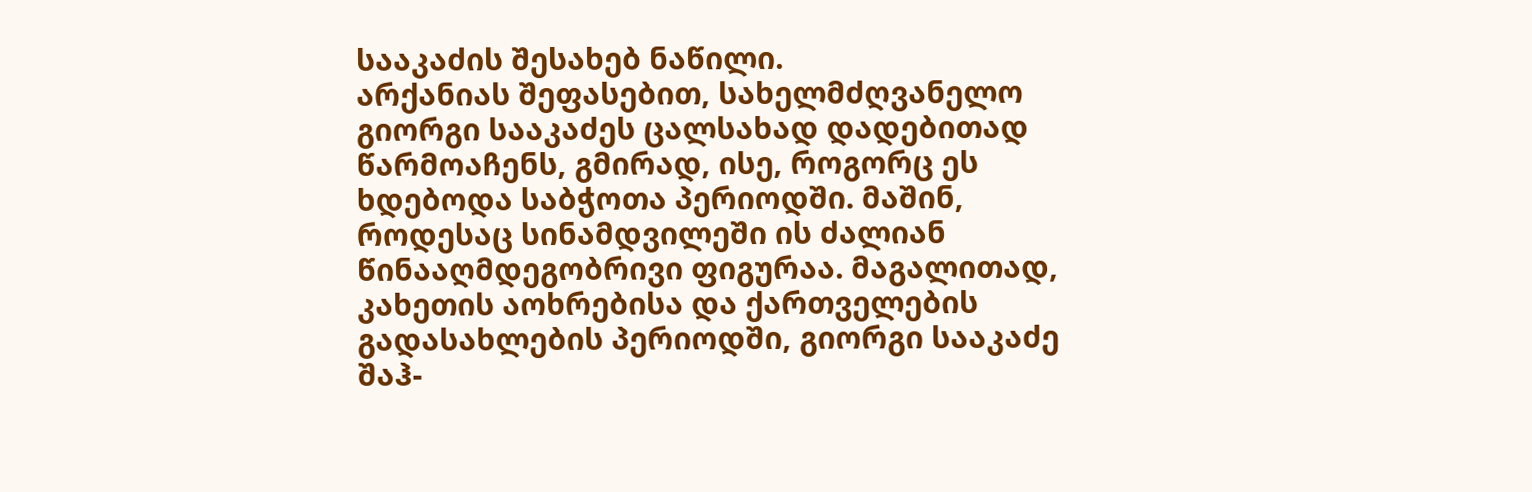სააკაძის შესახებ ნაწილი.
არქანიას შეფასებით, სახელმძღვანელო გიორგი სააკაძეს ცალსახად დადებითად წარმოაჩენს, გმირად, ისე, როგორც ეს ხდებოდა საბჭოთა პერიოდში. მაშინ, როდესაც სინამდვილეში ის ძალიან წინააღმდეგობრივი ფიგურაა. მაგალითად, კახეთის აოხრებისა და ქართველების გადასახლების პერიოდში, გიორგი სააკაძე შაჰ-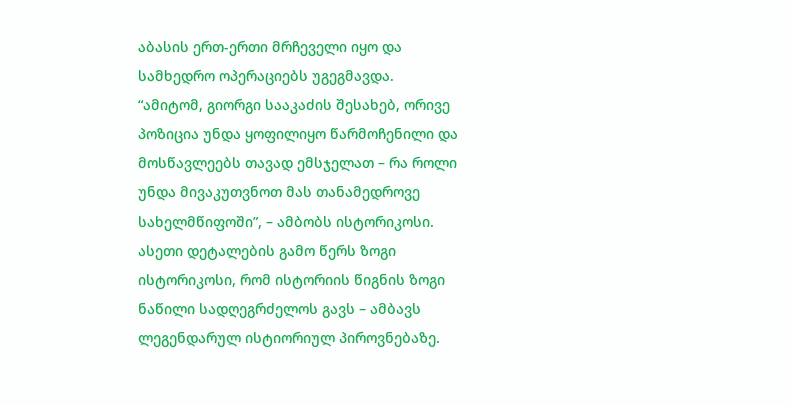აბასის ერთ-ერთი მრჩეველი იყო და სამხედრო ოპერაციებს უგეგმავდა.
“ამიტომ, გიორგი სააკაძის შესახებ, ორივე პოზიცია უნდა ყოფილიყო წარმოჩენილი და მოსწავლეებს თავად ემსჯელათ – რა როლი უნდა მივაკუთვნოთ მას თანამედროვე სახელმწიფოში”, – ამბობს ისტორიკოსი.
ასეთი დეტალების გამო წერს ზოგი ისტორიკოსი, რომ ისტორიის წიგნის ზოგი ნაწილი სადღეგრძელოს გავს – ამბავს ლეგენდარულ ისტიორიულ პიროვნებაზე.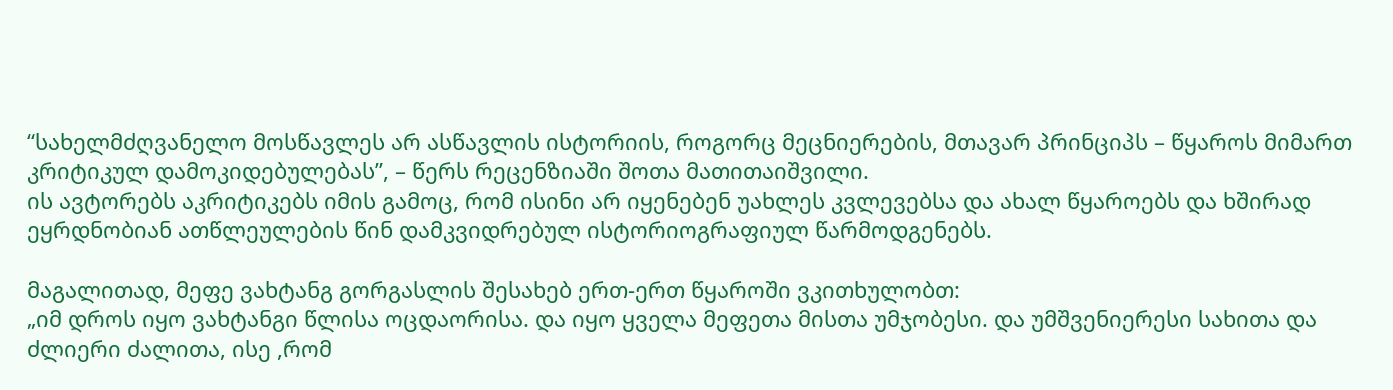“სახელმძღვანელო მოსწავლეს არ ასწავლის ისტორიის, როგორც მეცნიერების, მთავარ პრინციპს – წყაროს მიმართ კრიტიკულ დამოკიდებულებას”, – წერს რეცენზიაში შოთა მათითაიშვილი.
ის ავტორებს აკრიტიკებს იმის გამოც, რომ ისინი არ იყენებენ უახლეს კვლევებსა და ახალ წყაროებს და ხშირად ეყრდნობიან ათწლეულების წინ დამკვიდრებულ ისტორიოგრაფიულ წარმოდგენებს.

მაგალითად, მეფე ვახტანგ გორგასლის შესახებ ერთ-ერთ წყაროში ვკითხულობთ:
„იმ დროს იყო ვახტანგი წლისა ოცდაორისა. და იყო ყველა მეფეთა მისთა უმჯობესი. და უმშვენიერესი სახითა და ძლიერი ძალითა, ისე ,რომ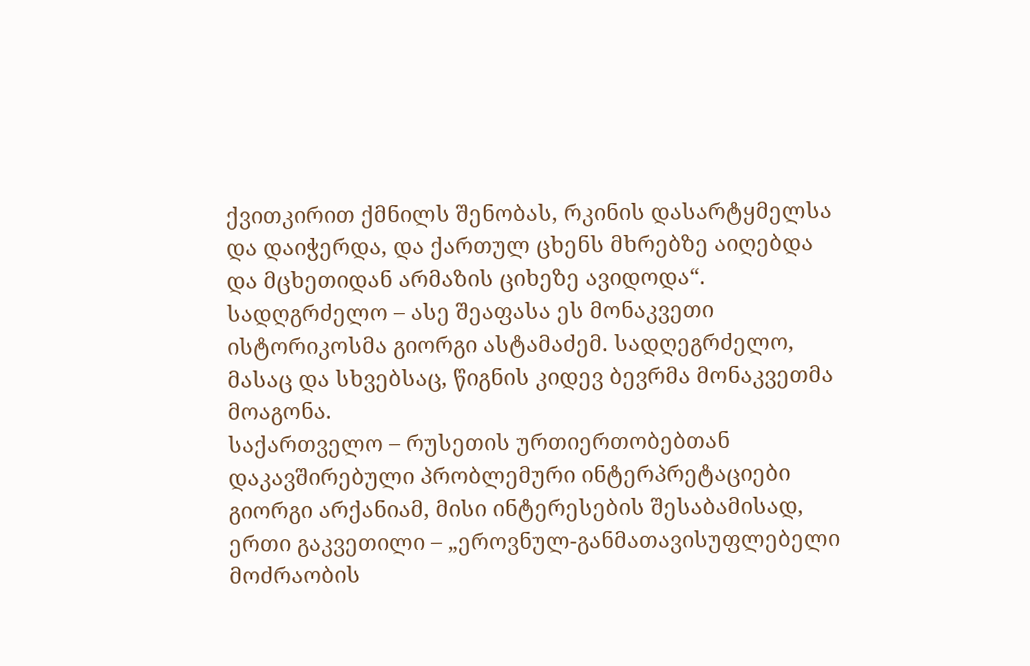ქვითკირით ქმნილს შენობას, რკინის დასარტყმელსა და დაიჭერდა, და ქართულ ცხენს მხრებზე აიღებდა და მცხეთიდან არმაზის ციხეზე ავიდოდა“.
სადღგრძელო – ასე შეაფასა ეს მონაკვეთი ისტორიკოსმა გიორგი ასტამაძემ. სადღეგრძელო, მასაც და სხვებსაც, წიგნის კიდევ ბევრმა მონაკვეთმა მოაგონა.
საქართველო – რუსეთის ურთიერთობებთან დაკავშირებული პრობლემური ინტერპრეტაციები
გიორგი არქანიამ, მისი ინტერესების შესაბამისად, ერთი გაკვეთილი – „ეროვნულ-განმათავისუფლებელი მოძრაობის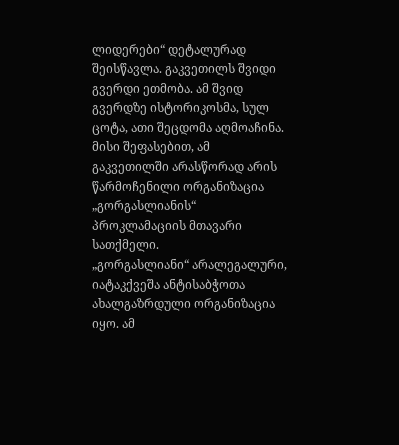ლიდერები“ დეტალურად შეისწავლა. გაკვეთილს შვიდი გვერდი ეთმობა. ამ შვიდ გვერდზე ისტორიკოსმა, სულ ცოტა, ათი შეცდომა აღმოაჩინა.
მისი შეფასებით, ამ გაკვეთილში არასწორად არის წარმოჩენილი ორგანიზაცია „გორგასლიანის“ პროკლამაციის მთავარი სათქმელი.
„გორგასლიანი“ არალეგალური, იატაკქვეშა ანტისაბჭოთა ახალგაზრდული ორგანიზაცია იყო. ამ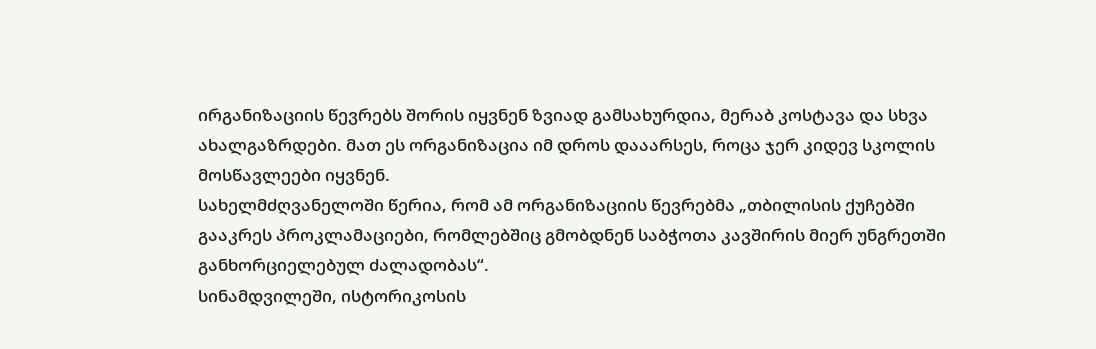ირგანიზაციის წევრებს შორის იყვნენ ზვიად გამსახურდია, მერაბ კოსტავა და სხვა ახალგაზრდები. მათ ეს ორგანიზაცია იმ დროს დააარსეს, როცა ჯერ კიდევ სკოლის მოსწავლეები იყვნენ.
სახელმძღვანელოში წერია, რომ ამ ორგანიზაციის წევრებმა „თბილისის ქუჩებში გააკრეს პროკლამაციები, რომლებშიც გმობდნენ საბჭოთა კავშირის მიერ უნგრეთში განხორციელებულ ძალადობას“.
სინამდვილეში, ისტორიკოსის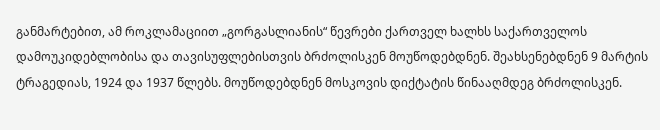განმარტებით, ამ როკლამაციით „გორგასლიანის“ წევრები ქართველ ხალხს საქართველოს დამოუკიდებლობისა და თავისუფლებისთვის ბრძოლისკენ მოუწოდებდნენ. შეახსენებდნენ 9 მარტის ტრაგედიას, 1924 და 1937 წლებს. მოუწოდებდნენ მოსკოვის დიქტატის წინააღმდეგ ბრძოლისკენ.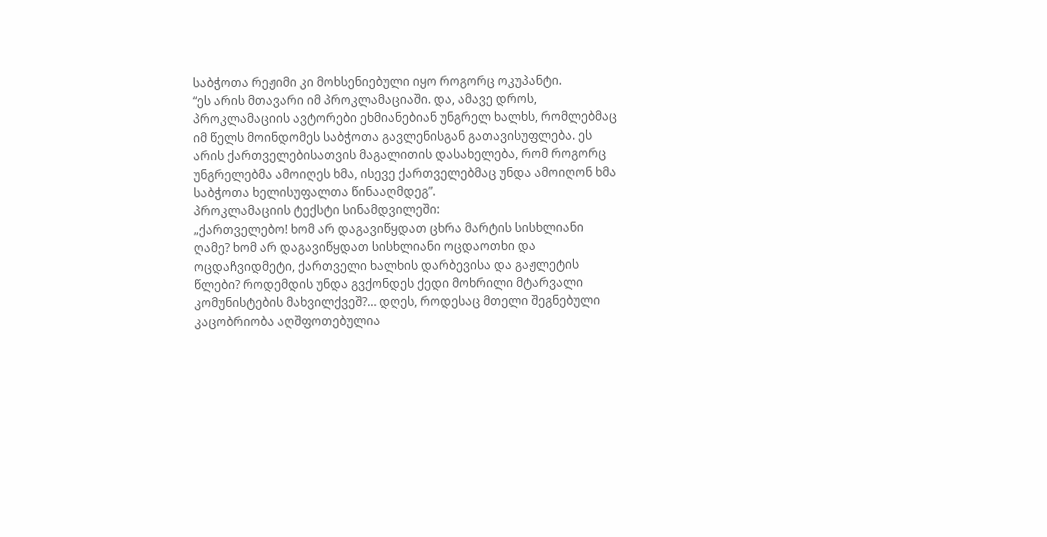საბჭოთა რეჟიმი კი მოხსენიებული იყო როგორც ოკუპანტი.
“ეს არის მთავარი იმ პროკლამაციაში. და, ამავე დროს, პროკლამაციის ავტორები ეხმიანებიან უნგრელ ხალხს, რომლებმაც იმ წელს მოინდომეს საბჭოთა გავლენისგან გათავისუფლება. ეს არის ქართველებისათვის მაგალითის დასახელება, რომ როგორც უნგრელებმა ამოიღეს ხმა, ისევე ქართველებმაც უნდა ამოიღონ ხმა საბჭოთა ხელისუფალთა წინააღმდეგ”.
პროკლამაციის ტექსტი სინამდვილეში:
„ქართველებო! ხომ არ დაგავიწყდათ ცხრა მარტის სისხლიანი ღამე? ხომ არ დაგავიწყდათ სისხლიანი ოცდაოთხი და ოცდაჩვიდმეტი, ქართველი ხალხის დარბევისა და გაჟლეტის წლები? როდემდის უნდა გვქონდეს ქედი მოხრილი მტარვალი კომუნისტების მახვილქვეშ?… დღეს, როდესაც მთელი შეგნებული კაცობრიობა აღშფოთებულია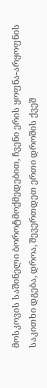მოსკოვის საშინელი ბოროტმოქმედებით, ჩვენი ერის ყოფნა-არყოფნის საკითხი დგება, დროა, შევერთდეთ ერთი დროშის ქვეშ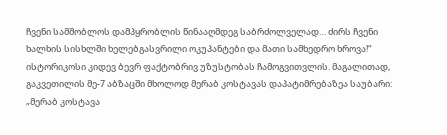ჩვენი სამშობლოს დამპყრობლის წინააღმდეგ საბრძოლველად… ძირს ჩვენი ხალხის სისხლში ხელებგასვრილი ოკუპანტები და მათი სამხედრო ხროვა!“
ისტორიკოსი კიდევ ბევრ ფაქტობრივ უზუსტობას ჩამოგვითვლის. მაგალითად, გაკვეთილის მე-7 აბზაცში მხოლოდ მერაბ კოსტავას დაპატიმრებაზეა საუბარი: „მერაბ კოსტავა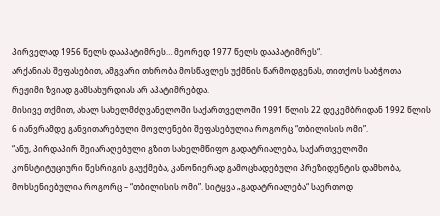პირველად 1956 წელს დააპატიმრეს… მეორედ 1977 წელს დააპატიმრეს“.
არქანიას შეფასებით, ამგვარი თხრობა მოსწავლეს უქმნის წარმოდგენას, თითქოს საბჭოთა რეჟიმი ზვიად გამსახურდიას არ აპატიმრებდა.
მისივე თქმით, ახალ სახელმძღვანელოში საქართველოში 1991 წლის 22 დეკემბრიდან 1992 წლის 6 იანვრამდე განვითარებული მოვლენები შეფასებულია როგორც “თბილისის ომი”.
“ანუ, პირდაპირ შეიარაღებული გზით სახელმწიფო გადატრიალება, საქართველოში კონსტიტუციური წესრიგის გაუქმება, კანონიერად გამოცხადებული პრეზიდენტის დამხობა, მოხსენიებულია როგორც – “თბილისის ომი”. სიტყვა „გადატრიალება“ საერთოდ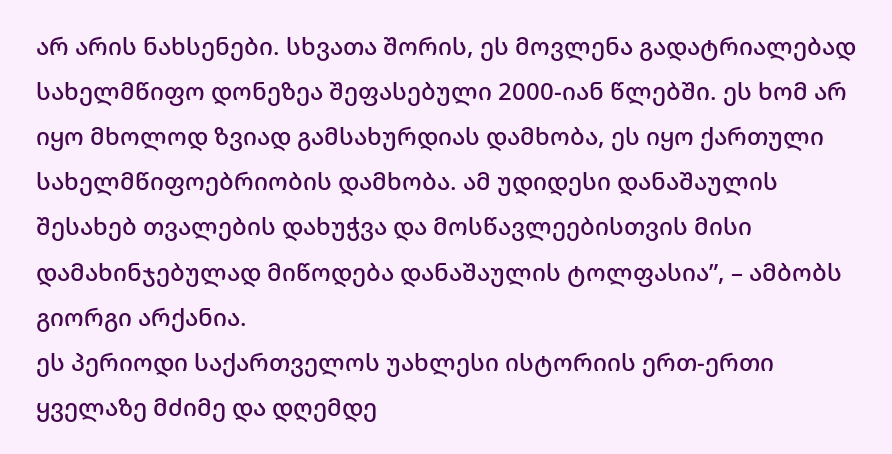არ არის ნახსენები. სხვათა შორის, ეს მოვლენა გადატრიალებად სახელმწიფო დონეზეა შეფასებული 2000-იან წლებში. ეს ხომ არ იყო მხოლოდ ზვიად გამსახურდიას დამხობა, ეს იყო ქართული სახელმწიფოებრიობის დამხობა. ამ უდიდესი დანაშაულის შესახებ თვალების დახუჭვა და მოსწავლეებისთვის მისი დამახინჯებულად მიწოდება დანაშაულის ტოლფასია”, – ამბობს გიორგი არქანია.
ეს პერიოდი საქართველოს უახლესი ისტორიის ერთ-ერთი ყველაზე მძიმე და დღემდე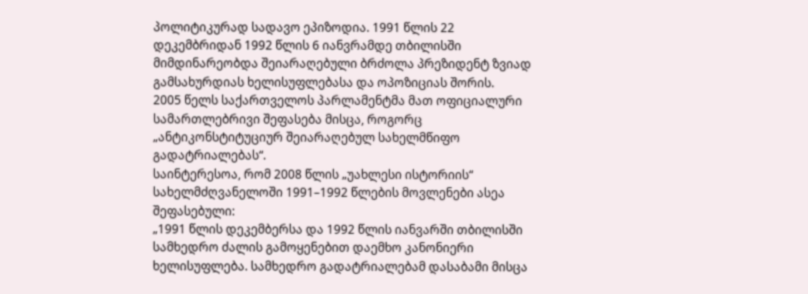პოლიტიკურად სადავო ეპიზოდია. 1991 წლის 22 დეკემბრიდან 1992 წლის 6 იანვრამდე თბილისში მიმდინარეობდა შეიარაღებული ბრძოლა პრეზიდენტ ზვიად გამსახურდიას ხელისუფლებასა და ოპოზიციას შორის.
2005 წელს საქართველოს პარლამენტმა მათ ოფიციალური სამართლებრივი შეფასება მისცა, როგორც „ანტიკონსტიტუციურ შეიარაღებულ სახელმწიფო გადატრიალებას“.
საინტერესოა, რომ 2008 წლის „უახლესი ისტორიის“ სახელმძღვანელოში 1991–1992 წლების მოვლენები ასეა შეფასებული:
„1991 წლის დეკემბერსა და 1992 წლის იანვარში თბილისში სამხედრო ძალის გამოყენებით დაემხო კანონიერი ხელისუფლება. სამხედრო გადატრიალებამ დასაბამი მისცა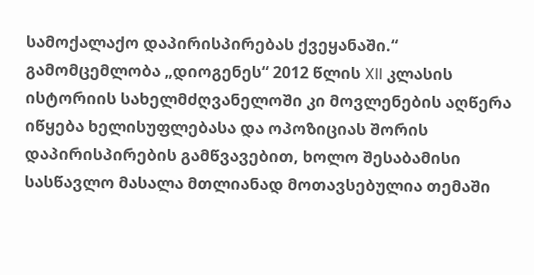სამოქალაქო დაპირისპირებას ქვეყანაში.“
გამომცემლობა „დიოგენეს“ 2012 წლის XII კლასის ისტორიის სახელმძღვანელოში კი მოვლენების აღწერა იწყება ხელისუფლებასა და ოპოზიციას შორის დაპირისპირების გამწვავებით, ხოლო შესაბამისი სასწავლო მასალა მთლიანად მოთავსებულია თემაში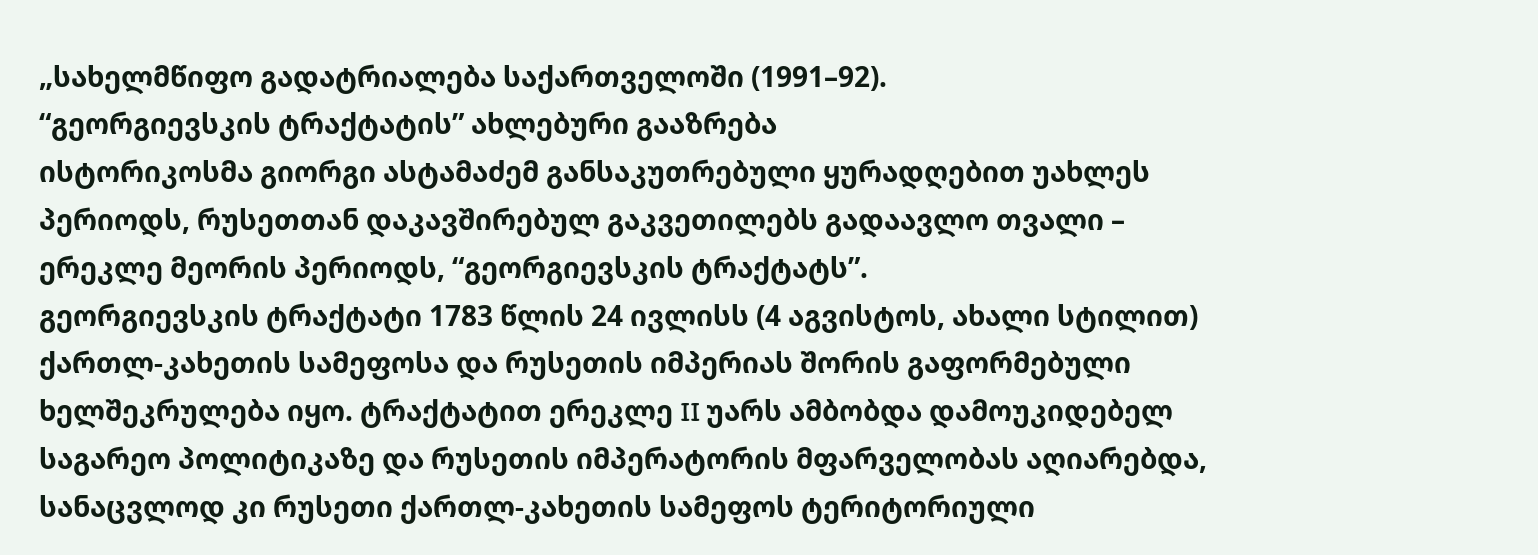„სახელმწიფო გადატრიალება საქართველოში (1991–92).
“გეორგიევსკის ტრაქტატის” ახლებური გააზრება
ისტორიკოსმა გიორგი ასტამაძემ განსაკუთრებული ყურადღებით უახლეს პერიოდს, რუსეთთან დაკავშირებულ გაკვეთილებს გადაავლო თვალი – ერეკლე მეორის პერიოდს, “გეორგიევსკის ტრაქტატს”.
გეორგიევსკის ტრაქტატი 1783 წლის 24 ივლისს (4 აგვისტოს, ახალი სტილით) ქართლ-კახეთის სამეფოსა და რუსეთის იმპერიას შორის გაფორმებული ხელშეკრულება იყო. ტრაქტატით ერეკლე II უარს ამბობდა დამოუკიდებელ საგარეო პოლიტიკაზე და რუსეთის იმპერატორის მფარველობას აღიარებდა, სანაცვლოდ კი რუსეთი ქართლ-კახეთის სამეფოს ტერიტორიული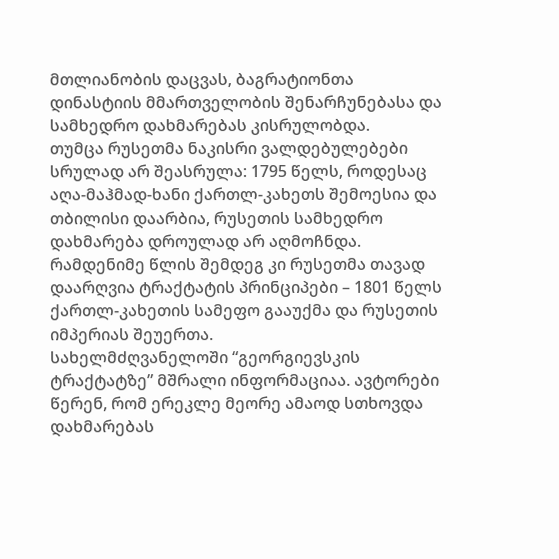მთლიანობის დაცვას, ბაგრატიონთა დინასტიის მმართველობის შენარჩუნებასა და სამხედრო დახმარებას კისრულობდა.
თუმცა რუსეთმა ნაკისრი ვალდებულებები სრულად არ შეასრულა: 1795 წელს, როდესაც აღა-მაჰმად-ხანი ქართლ-კახეთს შემოესია და თბილისი დაარბია, რუსეთის სამხედრო დახმარება დროულად არ აღმოჩნდა. რამდენიმე წლის შემდეგ კი რუსეთმა თავად დაარღვია ტრაქტატის პრინციპები – 1801 წელს ქართლ-კახეთის სამეფო გააუქმა და რუსეთის იმპერიას შეუერთა.
სახელმძღვანელოში “გეორგიევსკის ტრაქტატზე” მშრალი ინფორმაციაა. ავტორები წერენ, რომ ერეკლე მეორე ამაოდ სთხოვდა დახმარებას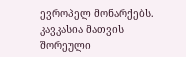ევროპელ მონარქებს. კავკასია მათვის შორეული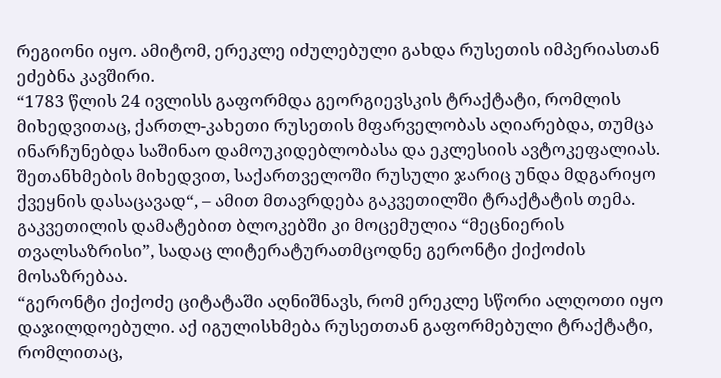რეგიონი იყო. ამიტომ, ერეკლე იძულებული გახდა რუსეთის იმპერიასთან ეძებნა კავშირი.
“1783 წლის 24 ივლისს გაფორმდა გეორგიევსკის ტრაქტატი, რომლის მიხედვითაც, ქართლ-კახეთი რუსეთის მფარველობას აღიარებდა, თუმცა ინარჩუნებდა საშინაო დამოუკიდებლობასა და ეკლესიის ავტოკეფალიას. შეთანხმების მიხედვით, საქართველოში რუსული ჯარიც უნდა მდგარიყო ქვეყნის დასაცავად“, – ამით მთავრდება გაკვეთილში ტრაქტატის თემა.
გაკვეთილის დამატებით ბლოკებში კი მოცემულია “მეცნიერის თვალსაზრისი”, სადაც ლიტერატურათმცოდნე გერონტი ქიქოძის მოსაზრებაა.
“გერონტი ქიქოძე ციტატაში აღნიშნავს, რომ ერეკლე სწორი ალღოთი იყო დაჯილდოებული. აქ იგულისხმება რუსეთთან გაფორმებული ტრაქტატი, რომლითაც,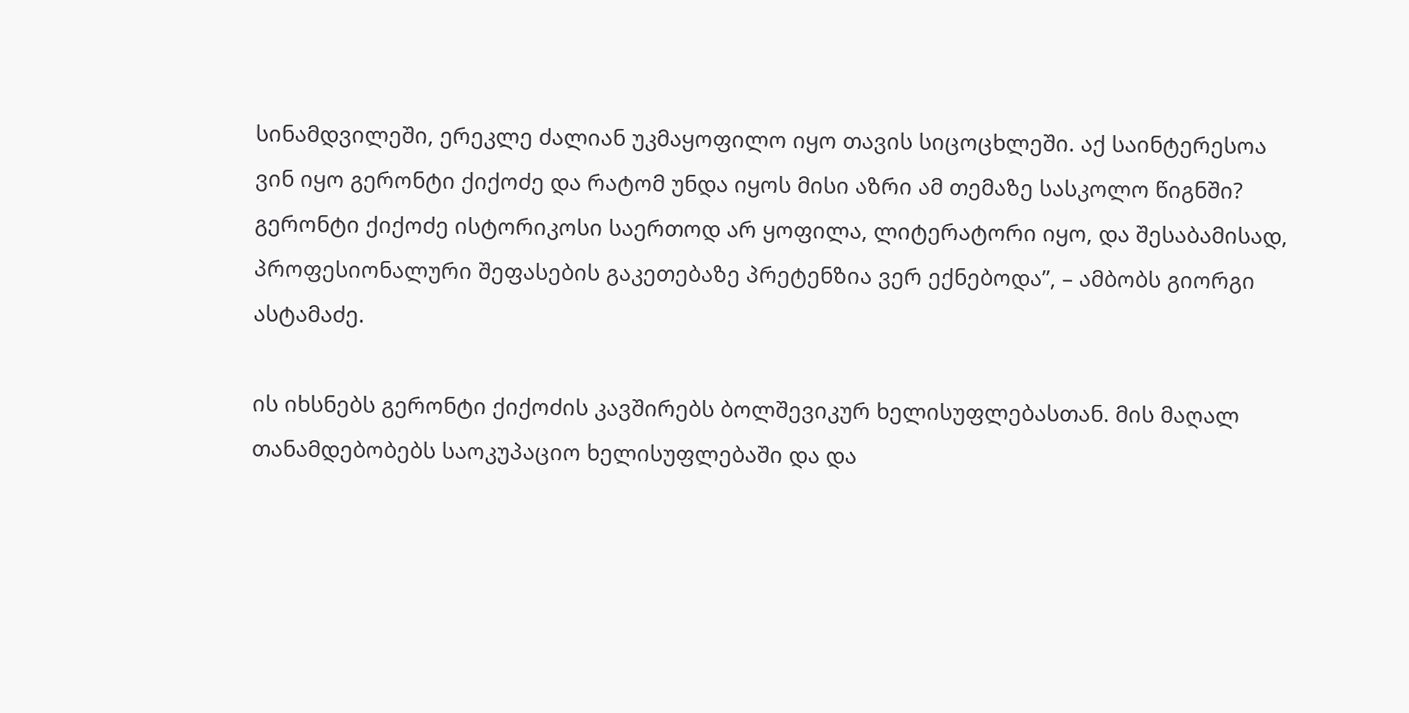სინამდვილეში, ერეკლე ძალიან უკმაყოფილო იყო თავის სიცოცხლეში. აქ საინტერესოა ვინ იყო გერონტი ქიქოძე და რატომ უნდა იყოს მისი აზრი ამ თემაზე სასკოლო წიგნში? გერონტი ქიქოძე ისტორიკოსი საერთოდ არ ყოფილა, ლიტერატორი იყო, და შესაბამისად, პროფესიონალური შეფასების გაკეთებაზე პრეტენზია ვერ ექნებოდა”, – ამბობს გიორგი ასტამაძე.

ის იხსნებს გერონტი ქიქოძის კავშირებს ბოლშევიკურ ხელისუფლებასთან. მის მაღალ თანამდებობებს საოკუპაციო ხელისუფლებაში და და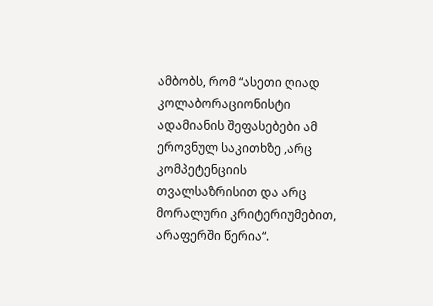ამბობს, რომ “ასეთი ღიად კოლაბორაციონისტი ადამიანის შეფასებები ამ ეროვნულ საკითხზე ,არც კომპეტენციის თვალსაზრისით და არც მორალური კრიტერიუმებით, არაფერში წერია“.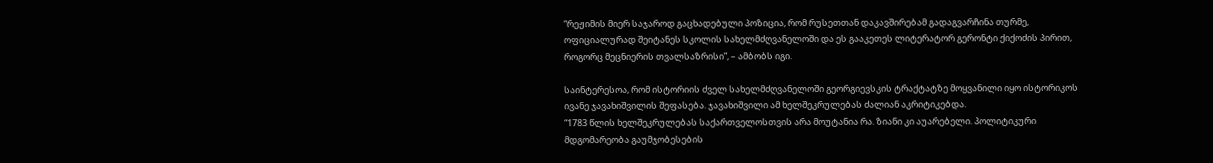“რეჟიმის მიერ საჯაროდ გაცხადებული პოზიცია, რომ რუსეთთან დაკავშირებამ გადაგვარჩინა თურმე, ოფიციალურად შეიტანეს სკოლის სახელმძღვანელოში და ეს გააკეთეს ლიტერატორ გერონტი ქიქოძის პირით, როგორც მეცნიერის თვალსაზრისი”, – ამბობს იგი.

საინტერესოა, რომ ისტორიის ძველ სახელმძღვანელოში გეორგიევსკის ტრაქტატზე მოყვანილი იყო ისტორიკოს ივანე ჯავახიშვილის შეფასება. ჯავახიშვილი ამ ხელშეკრულებას ძალიან აკრიტიკებდა.
“1783 წლის ხელშეკრულებას საქართველოსთვის არა მოუტანია რა. ზიანი კი აუარებელი. პოლიტიკური მდგომარეობა გაუმჯობესების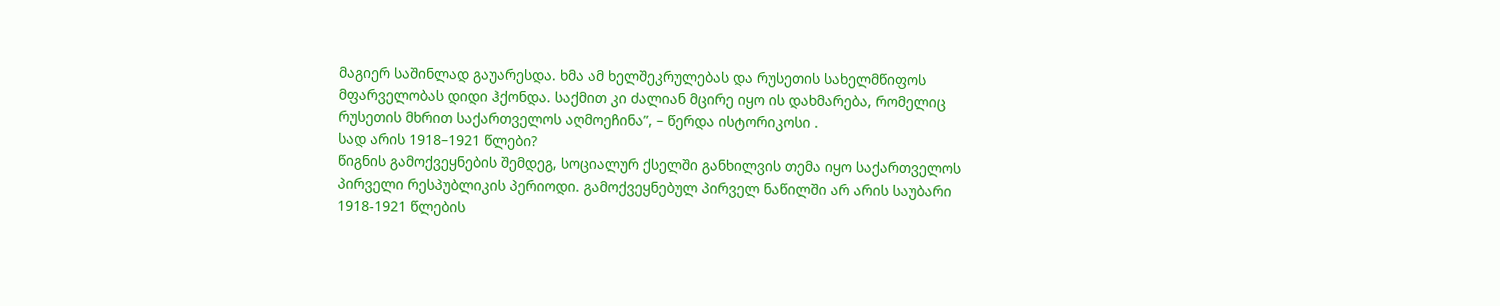მაგიერ საშინლად გაუარესდა. ხმა ამ ხელშეკრულებას და რუსეთის სახელმწიფოს მფარველობას დიდი ჰქონდა. საქმით კი ძალიან მცირე იყო ის დახმარება, რომელიც რუსეთის მხრით საქართველოს აღმოეჩინა”, – წერდა ისტორიკოსი .
სად არის 1918–1921 წლები?
წიგნის გამოქვეყნების შემდეგ, სოციალურ ქსელში განხილვის თემა იყო საქართველოს პირველი რესპუბლიკის პერიოდი. გამოქვეყნებულ პირველ ნაწილში არ არის საუბარი 1918-1921 წლების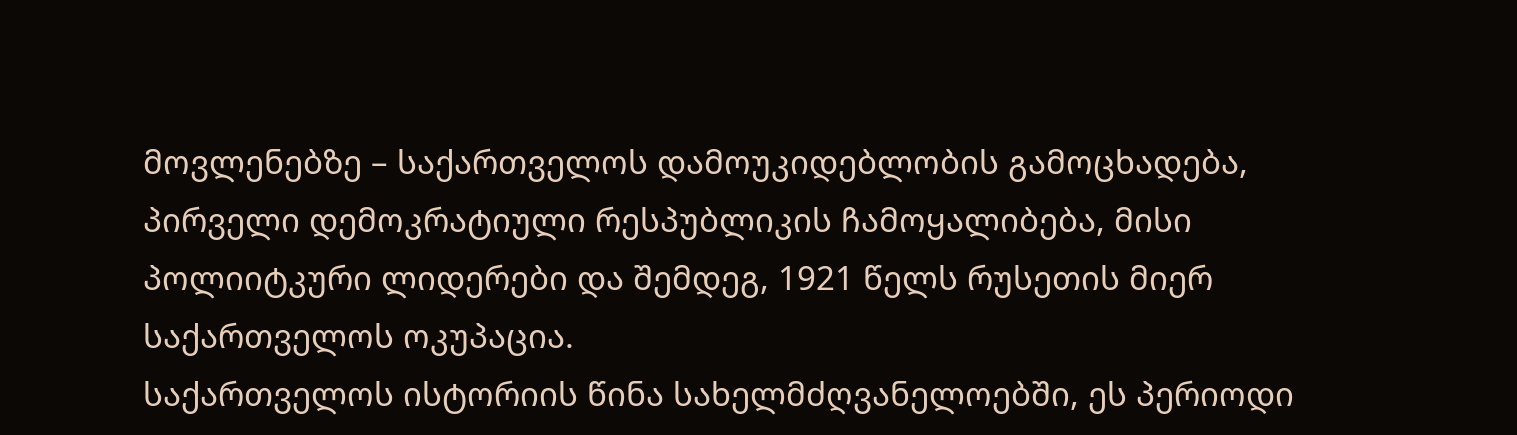მოვლენებზე – საქართველოს დამოუკიდებლობის გამოცხადება, პირველი დემოკრატიული რესპუბლიკის ჩამოყალიბება, მისი პოლიიტკური ლიდერები და შემდეგ, 1921 წელს რუსეთის მიერ საქართველოს ოკუპაცია.
საქართველოს ისტორიის წინა სახელმძღვანელოებში, ეს პერიოდი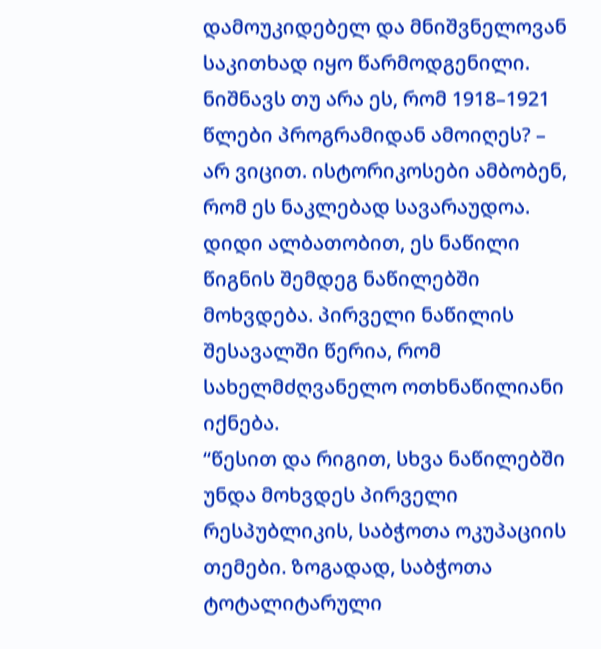დამოუკიდებელ და მნიშვნელოვან საკითხად იყო წარმოდგენილი.
ნიშნავს თუ არა ეს, რომ 1918–1921 წლები პროგრამიდან ამოიღეს? – არ ვიცით. ისტორიკოსები ამბობენ, რომ ეს ნაკლებად სავარაუდოა. დიდი ალბათობით, ეს ნაწილი წიგნის შემდეგ ნაწილებში მოხვდება. პირველი ნაწილის შესავალში წერია, რომ სახელმძღვანელო ოთხნაწილიანი იქნება.
“წესით და რიგით, სხვა ნაწილებში უნდა მოხვდეს პირველი რესპუბლიკის, საბჭოთა ოკუპაციის თემები. ზოგადად, საბჭოთა ტოტალიტარული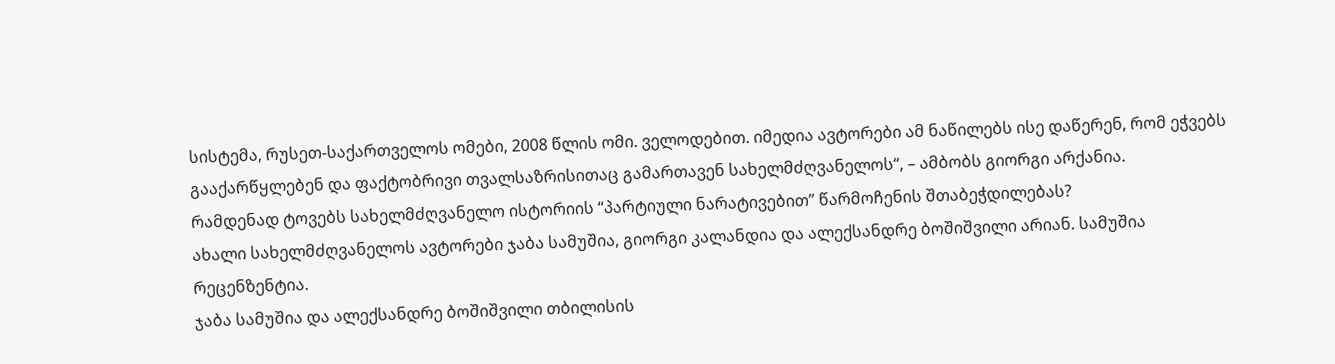სისტემა, რუსეთ-საქართველოს ომები, 2008 წლის ომი. ველოდებით. იმედია ავტორები ამ ნაწილებს ისე დაწერენ, რომ ეჭვებს გააქარწყლებენ და ფაქტობრივი თვალსაზრისითაც გამართავენ სახელმძღვანელოს“, – ამბობს გიორგი არქანია.
რამდენად ტოვებს სახელმძღვანელო ისტორიის “პარტიული ნარატივებით” წარმოჩენის შთაბეჭდილებას?
ახალი სახელმძღვანელოს ავტორები ჯაბა სამუშია, გიორგი კალანდია და ალექსანდრე ბოშიშვილი არიან. სამუშია რეცენზენტია.
ჯაბა სამუშია და ალექსანდრე ბოშიშვილი თბილისის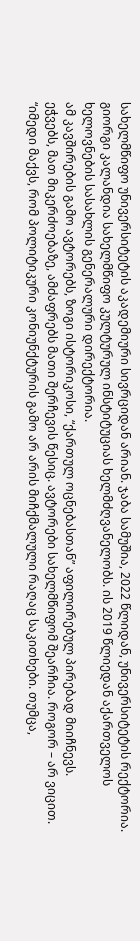სახელმწიფო უნივერსიტეტის აკადემიური სივრციდან არიან. ჯაბა სამუშია, 2022 წლიდან, უნივერსიტეტის რექტორია.
გიორგი კალანდია სახელმწიფო კულტურულ ინსტიტუციას ხელმძღვანელობს. ის 2019 წლიედან აქართველოს ხელოვნების სასახლის გენერალური დირექტორია.
ამ კავშირების გამო ავტორებს, ზოგი ისტორიკოსი, “ქართულ ოცნებასთან” აფილირებულ პირებად მიიჩნევს.
ეჭვებს, მათ მიკერძოებაზე, ამძაფრებს მათი შერჩევის წესიც. ავტორები სახელმწიფომ შეარჩია. როგორ – არ ვიცით.
“იმედი მაქვს, რომ პოლიტიკური კონიუნქტურის გამო არ არის მიჩქმალული რაღაც საკითხები. თუმცა,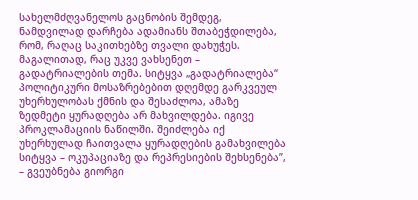სახელმძღვანელოს გაცნობის შემდეგ, ნამდვილად დარჩება ადამიანს შთაბეჭდილება, რომ, რაღაც საკითხებზე თვალი დახუჭეს. მაგალითად, რაც უკვე ვახსენეთ – გადატრიალების თემა. სიტყვა „გადატრიალება“ პოლიტიკური მოსაზრებებით დღემდე გარკვეულ უხერხულობას ქმნის და შესაძლოა, ამაზე ზედმეტი ყურადღება არ მახვილდება. იგივე პროკლამაციის ნაწილში. შეიძლება იქ უხერხულად ჩაითვალა ყურადღების გამახვილება სიტყვა – ოკუპაციაზე და რეპრესიების შეხსენება”, – გვეუბნება გიორგი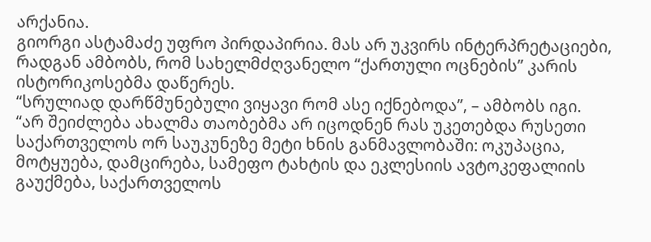არქანია.
გიორგი ასტამაძე უფრო პირდაპირია. მას არ უკვირს ინტერპრეტაციები, რადგან ამბობს, რომ სახელმძღვანელო “ქართული ოცნების” კარის ისტორიკოსებმა დაწერეს.
“სრულიად დარწმუნებული ვიყავი რომ ასე იქნებოდა”, – ამბობს იგი.
“არ შეიძლება ახალმა თაობებმა არ იცოდნენ რას უკეთებდა რუსეთი საქართველოს ორ საუკუნეზე მეტი ხნის განმავლობაში: ოკუპაცია, მოტყუება, დამცირება, სამეფო ტახტის და ეკლესიის ავტოკეფალიის გაუქმება, საქართველოს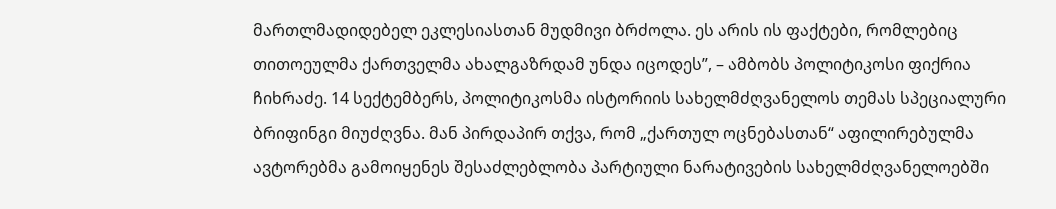მართლმადიდებელ ეკლესიასთან მუდმივი ბრძოლა. ეს არის ის ფაქტები, რომლებიც თითოეულმა ქართველმა ახალგაზრდამ უნდა იცოდეს”, – ამბობს პოლიტიკოსი ფიქრია ჩიხრაძე. 14 სექტემბერს, პოლიტიკოსმა ისტორიის სახელმძღვანელოს თემას სპეციალური ბრიფინგი მიუძღვნა. მან პირდაპირ თქვა, რომ „ქართულ ოცნებასთან“ აფილირებულმა ავტორებმა გამოიყენეს შესაძლებლობა პარტიული ნარატივების სახელმძღვანელოებში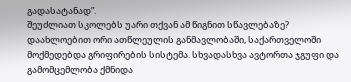გადასატანად”.
შეუძლიათ სკოლებს უარი თქვან ამ წიგნით სწავლებაზე?
დაახლოებით ორი ათწლეულის განმავლობაში, საქართველოში მოქმედებდა გრიფირების სისტემა. სხვადასხვა ავტორთა ჯგუფი და გამომცემლობა ქმნიდა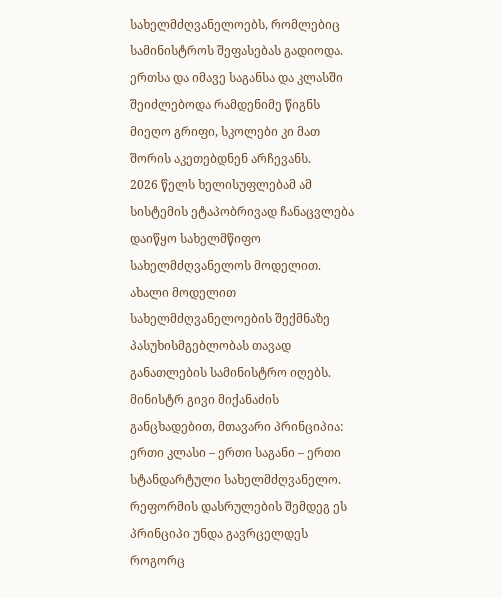სახელმძღვანელოებს, რომლებიც სამინისტროს შეფასებას გადიოდა. ერთსა და იმავე საგანსა და კლასში შეიძლებოდა რამდენიმე წიგნს მიეღო გრიფი, სკოლები კი მათ შორის აკეთებდნენ არჩევანს.
2026 წელს ხელისუფლებამ ამ სისტემის ეტაპობრივად ჩანაცვლება დაიწყო სახელმწიფო სახელმძღვანელოს მოდელით. ახალი მოდელით სახელმძღვანელოების შექმნაზე პასუხისმგებლობას თავად განათლების სამინისტრო იღებს.
მინისტრ გივი მიქანაძის განცხადებით, მთავარი პრინციპია: ერთი კლასი – ერთი საგანი – ერთი სტანდარტული სახელმძღვანელო.
რეფორმის დასრულების შემდეგ ეს პრინციპი უნდა გავრცელდეს როგორც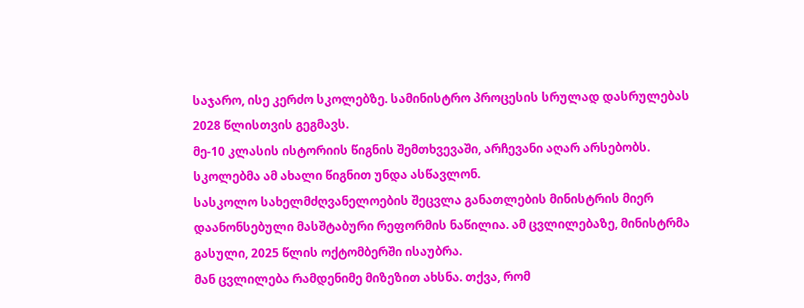საჯარო, ისე კერძო სკოლებზე. სამინისტრო პროცესის სრულად დასრულებას 2028 წლისთვის გეგმავს.
მე-10 კლასის ისტორიის წიგნის შემთხვევაში, არჩევანი აღარ არსებობს. სკოლებმა ამ ახალი წიგნით უნდა ასწავლონ.
სასკოლო სახელმძღვანელოების შეცვლა განათლების მინისტრის მიერ დაანონსებული მასშტაბური რეფორმის ნაწილია. ამ ცვლილებაზე, მინისტრმა გასული, 2025 წლის ოქტომბერში ისაუბრა.
მან ცვლილება რამდენიმე მიზეზით ახსნა. თქვა, რომ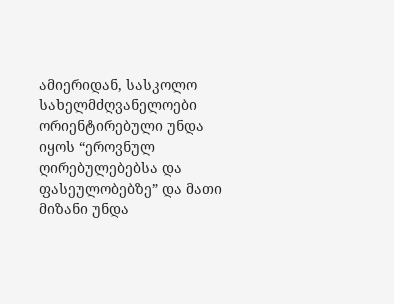ამიერიდან, სასკოლო სახელმძღვანელოები ორიენტირებული უნდა იყოს “ეროვნულ ღირებულებებსა და ფასეულობებზე” და მათი მიზანი უნდა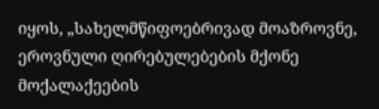იყოს, „სახელმწიფოებრივად მოაზროვნე, ეროვნული ღირებულებების მქონე მოქალაქეების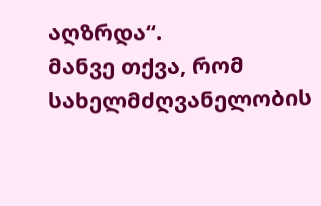აღზრდა“.
მანვე თქვა, რომ სახელმძღვანელობის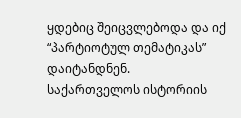ყდებიც შეიცვლებოდა და იქ “პარტიოტულ თემატიკას” დაიტანდნენ.
საქართველოს ისტორიის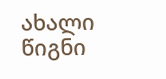ახალი წიგნი